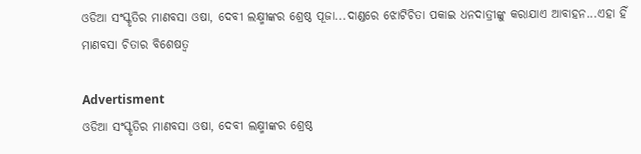ଓଡିଆ ସଂସ୍କୃତିର ମାଣବସା ଓଷା, ଦେବୀ ଲକ୍ଷ୍ମୀଙ୍କର ଶ୍ରେଷ୍ଠ ପୂଜା...ଦାଣ୍ଡରେ ଝୋଟିଚିତା ପକାଇ ଧନଦାତ୍ରୀଙ୍କୁ କରାଯାଏ ଆବାହନ...ଏହା ହିଁ ମାଣବସା ଚିତାର ବିଶେଷତ୍ୱ

Advertisment
ଓଡିଆ ସଂସ୍କୃତିର ମାଣବସା ଓଷା, ଦେବୀ ଲକ୍ଷ୍ମୀଙ୍କର ଶ୍ରେଷ୍ଠ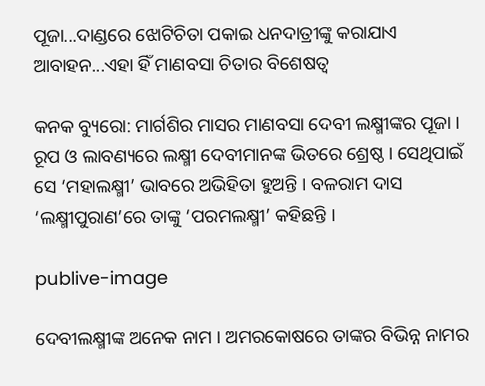ପୂଜା...ଦାଣ୍ଡରେ ଝୋଟିଚିତା ପକାଇ ଧନଦାତ୍ରୀଙ୍କୁ କରାଯାଏ ଆବାହନ...ଏହା ହିଁ ମାଣବସା ଚିତାର ବିଶେଷତ୍ୱ

କନକ ବ୍ୟୁରୋ: ମାର୍ଗଶିର ମାସର ମାଣବସା ଦେବୀ ଲକ୍ଷ୍ମୀଙ୍କର ପୂଜା । ରୂପ ଓ ଲାବଣ୍ୟରେ ଲକ୍ଷ୍ମୀ ଦେବୀମାନଙ୍କ ଭିତରେ ଶ୍ରେଷ୍ଠ । ସେଥିପାଇଁ ସେ ‘ମହାଲକ୍ଷ୍ମୀ’ ଭାବରେ ଅଭିହିତା ହୁଅନ୍ତି । ବଳରାମ ଦାସ ‘ଲକ୍ଷ୍ମୀପୁରାଣ’ରେ ତାଙ୍କୁ ‘ପରମଲକ୍ଷ୍ମୀ’ କହିଛନ୍ତି ।

publive-image

ଦେବୀଲକ୍ଷ୍ମୀଙ୍କ ଅନେକ ନାମ । ଅମରକୋଷରେ ତାଙ୍କର ବିଭିନ୍ନ ନାମର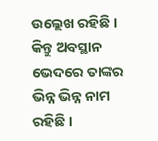ଉଲ୍ଲେଖ ରହିଛି । କିନ୍ତୁ ଅବସ୍ଥାନ ଭେଦରେ ତାଙ୍କର ଭିନ୍ନ ଭିନ୍ନ ନାମ ରହିଛି ।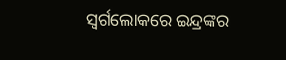ସ୍ୱର୍ଗଲୋକରେ ଇନ୍ଦ୍ରଙ୍କର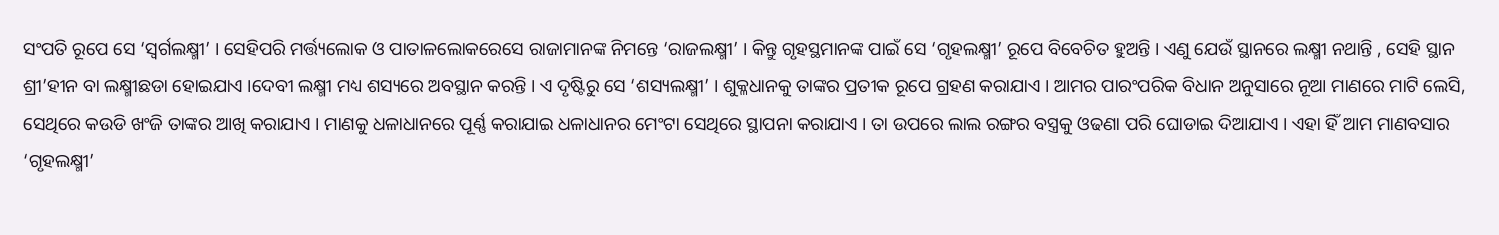ସଂପତି ରୂପେ ସେ ‘ସ୍ୱର୍ଗଲକ୍ଷ୍ମୀ’ । ସେହିପରି ମର୍ତ୍ତ୍ୟଲୋକ ଓ ପାତାଳଲୋକରେସେ ରାଜାମାନଙ୍କ ନିମନ୍ତେ ‘ରାଜଲକ୍ଷ୍ମୀ’ । କିନ୍ତୁ ଗୃହସ୍ଥମାନଙ୍କ ପାଇଁ ସେ ‘ଗୃହଲକ୍ଷ୍ମୀ’ ରୂପେ ବିବେଚିତ ହୁଅନ୍ତି । ଏଣୁ ଯେଉଁ ସ୍ଥାନରେ ଲକ୍ଷ୍ମୀ ନଥାନ୍ତି , ସେହି ସ୍ଥାନ ଶ୍ରୀ’ହୀନ ବା ଲକ୍ଷ୍ମୀଛଡା ହୋଇଯାଏ ।ଦେବୀ ଲକ୍ଷ୍ମୀ ମଧ୍ୟ ଶସ୍ୟରେ ଅବସ୍ଥାନ କରନ୍ତି । ଏ ଦୃଷ୍ଟିରୁ ସେ ‘ଶସ୍ୟଲକ୍ଷ୍ମୀ’ । ଶୁକ୍ଳଧାନକୁ ତାଙ୍କର ପ୍ରତୀକ ରୂପେ ଗ୍ରହଣ କରାଯାଏ । ଆମର ପାରଂପରିକ ବିଧାନ ଅନୁସାରେ ନୂଆ ମାଣରେ ମାଟି ଲେସି, ସେଥିରେ କଉଡି ଖଂଜି ତାଙ୍କର ଆଖି କରାଯାଏ । ମାଣକୁ ଧଳାଧାନରେ ପୂର୍ଣ୍ଣ କରାଯାଇ ଧଳାଧାନର ମେଂଟା ସେଥିରେ ସ୍ଥାପନା କରାଯାଏ । ତା ଉପରେ ଲାଲ ରଙ୍ଗର ବସ୍ତ୍ରକୁ ଓଢଣା ପରି ଘୋଡାଇ ଦିଆଯାଏ । ଏହା ହିଁ ଆମ ମାଣବସାର ‘ଗୃହଲକ୍ଷ୍ମୀ’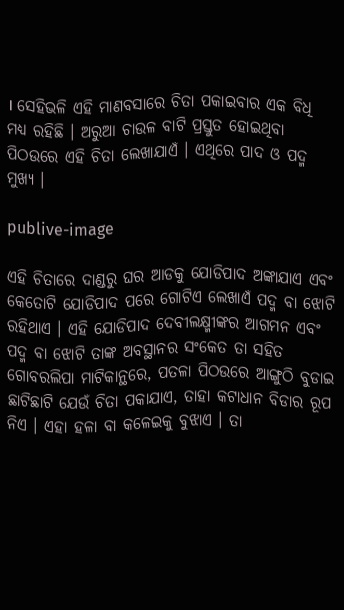। ସେହିଭଳି ଏହି ମାଣବସାରେ ଚିତା ପକାଇବାର ଏକ ବିଧି ମଧ୍ୟ ରହିଛି । ଅରୁଆ ଚାଉଳ ବାଟି ପ୍ରସ୍ତୁତ ହୋଇଥିବା ପିଠଉରେ ଏହି ଚିତା ଲେଖାଯାଏଁ । ଏଥିରେ ପାଦ ଓ ପଦ୍ମ ମୁଖ୍ୟ ।

publive-image

ଏହି ଚିତାରେ ଦାଣ୍ଡରୁ ଘର ଆଡକୁ ଯୋଡିପାଦ ଅଙ୍କାଯାଏ ଏବଂ କେତୋଟି ଯୋଡିପାଦ ପରେ ଗୋଟିଏ ଲେଖାଏଁ ପଦ୍ମ ବା ଝୋଟି ରହିଥାଏ । ଏହି ଯୋଡିପାଦ ଦେବୀଲକ୍ଷ୍ମୀଙ୍କର ଆଗମନ ଏବଂ ପଦ୍ମ ବା ଝୋଟି ତାଙ୍କ ଅବସ୍ଥାନର ସଂକେତ ତା ସହିତ ଗୋବରଲିପା ମାଟିକାନ୍ଥରେ, ପତଳା ପିଠଉରେ ଆଙ୍ଗୁଠି ବୁଡାଇ ଛାଟିଛାଟି ଯେଉଁ ଚିତା ପକାଯାଏ, ତାହା କଟାଧାନ ବିଡାର ରୂପ ନିଏ । ଏହା ହଳା ବା କଳେଇକୁ ବୁଝାଏ । ତା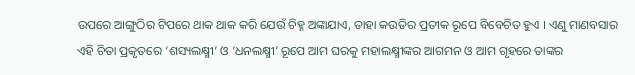ଉପରେ ଆଙ୍ଗୁଠିର ଟିପରେ ଥାକ ଥାକ କରି ଯେଉଁ ଚିହ୍ନ ଅଙ୍କାଯାଏ, ତାହା କଉଡିର ପ୍ରତୀକ ରୂପେ ବିବେଚିତ ହୁଏ । ଏଣୁ ମାଣବସାର ଏହି ଚିତା ପ୍ରକୃତରେ ‘ଶସ୍ୟଲକ୍ଷ୍ମୀ’ ଓ ‘ଧନଲକ୍ଷ୍ମୀ’ ରୂପେ ଆମ ଘରକୁ ମହାଲକ୍ଷ୍ମୀଙ୍କର ଆଗମନ ଓ ଆମ ଗୃହରେ ତାଙ୍କର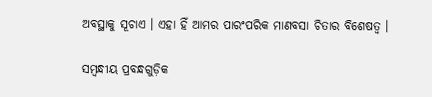ଅବସ୍ଥାକୁ ସୂଚାଏ । ଏହା ହିଁ ଆମର ପାରଂପରିକ ମାଣବସା ଚିତାର ବିଶେଷତ୍ୱ ।

ସମ୍ବନ୍ଧୀୟ ପ୍ରବନ୍ଧଗୁଡ଼ିକ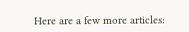Here are a few more articles: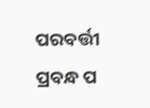ପରବର୍ତ୍ତୀ ପ୍ରବନ୍ଧ ପ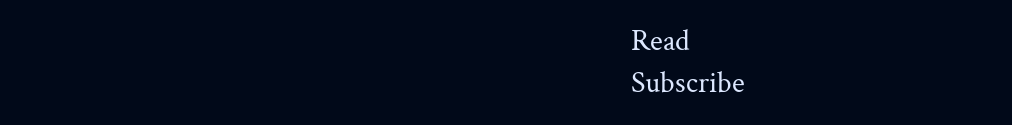Read
Subscribe